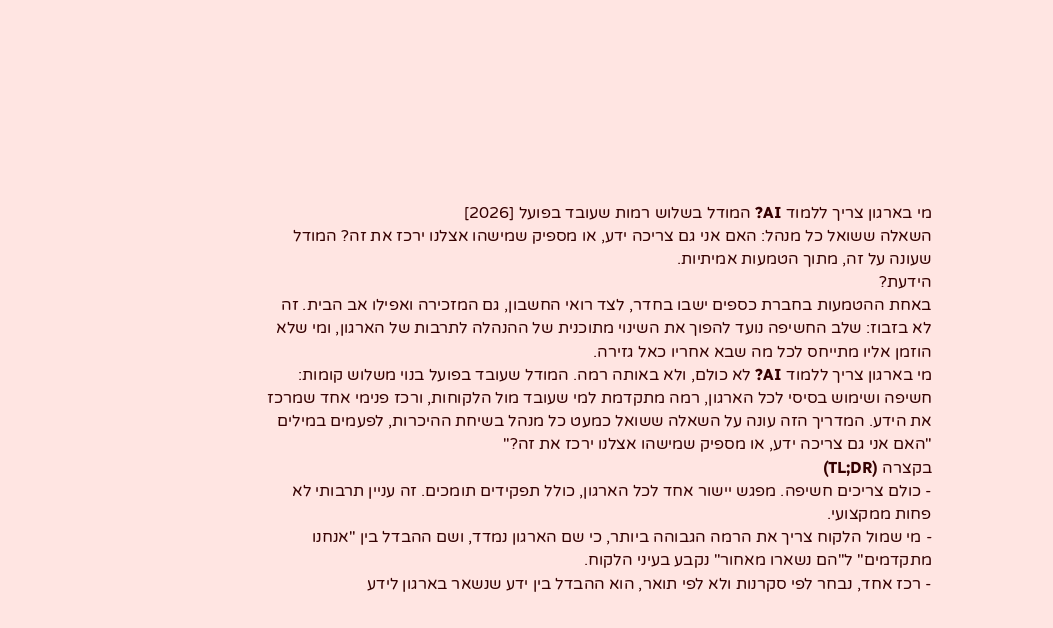מי בארגון צריך ללמוד AI? המודל בשלוש רמות שעובד בפועל [2026]
השאלה ששואל כל מנהל: האם אני גם צריכה ידע, או מספיק שמישהו אצלנו ירכז את זה? המודל שעונה על זה, מתוך הטמעות אמיתיות.
הידעת?
באחת ההטמעות בחברת כספים ישבו בחדר, לצד רואי החשבון, גם המזכירה ואפילו אב הבית. זה לא בזבוז: שלב החשיפה נועד להפוך את השינוי מתוכנית של ההנהלה לתרבות של הארגון, ומי שלא הוזמן אליו מתייחס לכל מה שבא אחריו כאל גזירה.
מי בארגון צריך ללמוד AI? לא כולם, ולא באותה רמה. המודל שעובד בפועל בנוי משלוש קומות: חשיפה ושימוש בסיסי לכל הארגון, רמה מתקדמת למי שעובד מול הלקוחות, ורכז פנימי אחד שמרכז את הידע. המדריך הזה עונה על השאלה ששואל כמעט כל מנהל בשיחת ההיכרות, לפעמים במילים "האם אני גם צריכה ידע, או מספיק שמישהו אצלנו ירכז את זה?"
בקצרה (TL;DR)
- כולם צריכים חשיפה. מפגש יישור אחד לכל הארגון, כולל תפקידים תומכים. זה עניין תרבותי לא פחות ממקצועי.
- מי שמול הלקוח צריך את הרמה הגבוהה ביותר, כי שם הארגון נמדד, ושם ההבדל בין "אנחנו מתקדמים" ל"הם נשארו מאחור" נקבע בעיני הלקוח.
- רכז אחד, נבחר לפי סקרנות ולא לפי תואר, הוא ההבדל בין ידע שנשאר בארגון לידע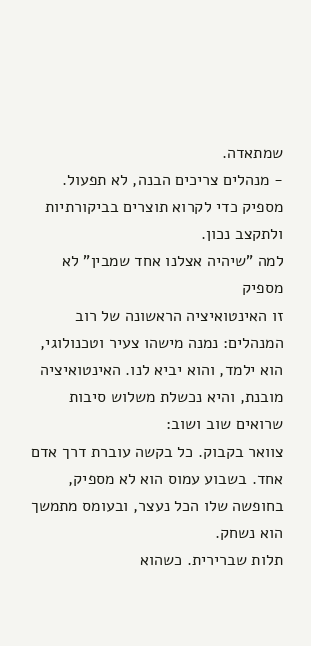שמתאדה.
- מנהלים צריכים הבנה, לא תפעול. מספיק כדי לקרוא תוצרים בביקורתיות ולתקצב נכון.
למה "שיהיה אצלנו אחד שמבין" לא מספיק
זו האינטואיציה הראשונה של רוב המנהלים: נמנה מישהו צעיר וטכנולוגי, הוא ילמד, והוא יביא לנו. האינטואיציה מובנת, והיא נכשלת משלוש סיבות שרואים שוב ושוב:
צוואר בקבוק. כל בקשה עוברת דרך אדם אחד. בשבוע עמוס הוא לא מספיק, בחופשה שלו הכל נעצר, ובעומס מתמשך הוא נשחק.
תלות שברירית. כשהוא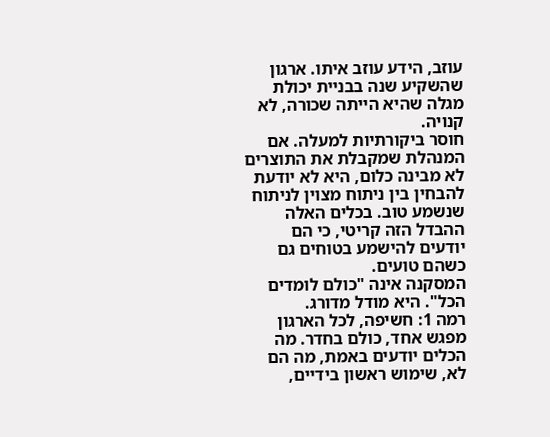עוזב, הידע עוזב איתו. ארגון שהשקיע שנה בבניית יכולת מגלה שהיא הייתה שכורה, לא קנויה.
חוסר ביקורתיות למעלה. אם המנהלת שמקבלת את התוצרים לא מבינה כלום, היא לא יודעת להבחין בין ניתוח מצוין לניתוח שנשמע טוב. בכלים האלה ההבדל הזה קריטי, כי הם יודעים להישמע בטוחים גם כשהם טועים.
המסקנה אינה "כולם לומדים הכל". היא מודל מדורג.
רמה 1: חשיפה, לכל הארגון
מפגש אחד, כולם בחדר. מה הכלים יודעים באמת, מה הם לא, שימוש ראשון בידיים,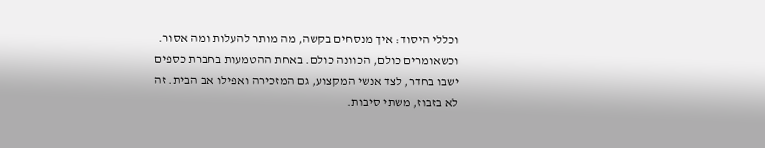וכללי היסוד: איך מנסחים בקשה, מה מותר להעלות ומה אסור.
וכשאומרים כולם, הכוונה כולם. באחת ההטמעות בחברת כספים ישבו בחדר, לצד אנשי המקצוע, גם המזכירה ואפילו אב הבית. זה לא בזבוז, משתי סיבות.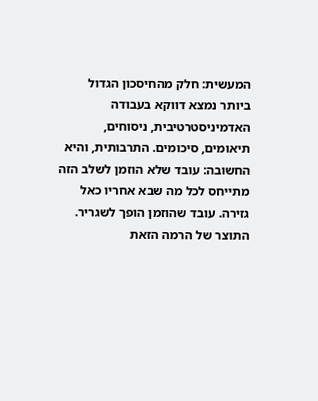המעשית: חלק מהחיסכון הגדול ביותר נמצא דווקא בעבודה האדמיניסטרטיבית, ניסוחים, תיאומים, סיכומים. התרבותית, והיא החשובה: עובד שלא הוזמן לשלב הזה מתייחס לכל מה שבא אחריו כאל גזירה. עובד שהוזמן הופך לשגריר.
התוצר של הרמה הזאת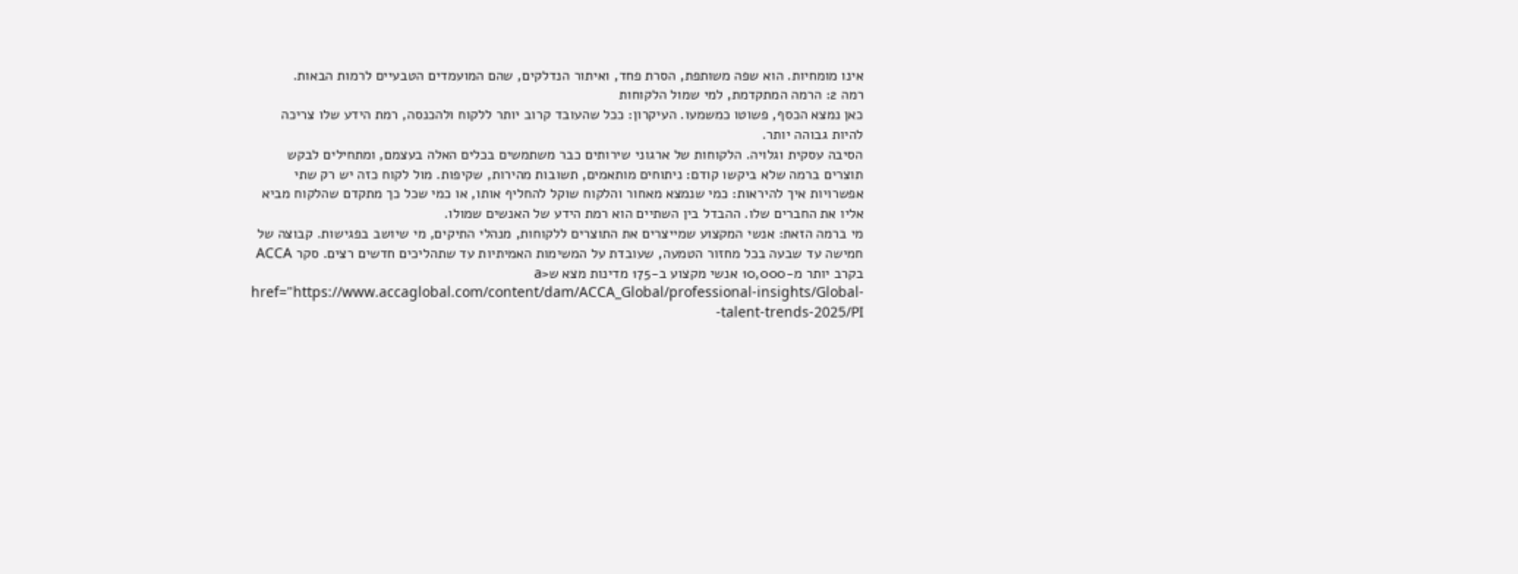אינו מומחיות. הוא שפה משותפת, הסרת פחד, ואיתור הנדלקים, שהם המועמדים הטבעיים לרמות הבאות.
רמה 2: הרמה המתקדמת, למי שמול הלקוחות
כאן נמצא הכסף, פשוטו כמשמעו. העיקרון: ככל שהעובד קרוב יותר ללקוח ולהכנסה, רמת הידע שלו צריכה להיות גבוהה יותר.
הסיבה עסקית וגלויה. הלקוחות של ארגוני שירותים כבר משתמשים בכלים האלה בעצמם, ומתחילים לבקש תוצרים ברמה שלא ביקשו קודם: ניתוחים מותאמים, תשובות מהירות, שקיפות. מול לקוח כזה יש רק שתי אפשרויות איך להיראות: כמי שנמצא מאחור והלקוח שוקל להחליף אותו, או כמי שכל כך מתקדם שהלקוח מביא אליו את החברים שלו. ההבדל בין השתיים הוא רמת הידע של האנשים שמולו.
מי ברמה הזאת: אנשי המקצוע שמייצרים את התוצרים ללקוחות, מנהלי התיקים, מי שיושב בפגישות. קבוצה של חמישה עד שבעה בכל מחזור הטמעה, שעובדת על המשימות האמיתיות עד שתהליכים חדשים רצים. סקר ACCA בקרב יותר מ-10,000 אנשי מקצוע ב-175 מדינות מצא ש<a href="https://www.accaglobal.com/content/dam/ACCA_Global/professional-insights/Global-talent-trends-2025/PI-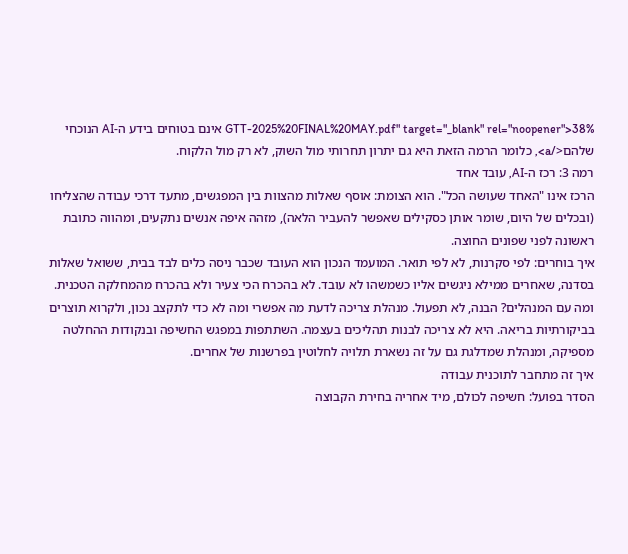GTT-2025%20FINAL%20MAY.pdf" target="_blank" rel="noopener">38% אינם בטוחים בידע ה-AI הנוכחי שלהם</a>, כלומר הרמה הזאת היא גם יתרון תחרותי מול השוק, לא רק מול הלקוח.
רמה 3: רכז ה-AI, עובד אחד
הרכז אינו "האחד שעושה הכל". הוא הצומת: אוסף שאלות מהצוות בין המפגשים, מתעד דרכי עבודה שהצליחו (ובכלים של היום, שומר אותן כסקילים שאפשר להעביר הלאה), מזהה איפה אנשים נתקעים, ומהווה כתובת ראשונה לפני שפונים החוצה.
איך בוחרים: לפי סקרנות, לא לפי תואר. המועמד הנכון הוא העובד שכבר ניסה כלים לבד בבית, ששואל שאלות בסדנה, שאחרים ממילא ניגשים אליו כשמשהו לא עובד. לא בהכרח הכי צעיר ולא בהכרח מהמחלקה הטכנית.
ומה עם המנהלים? הבנה, לא תפעול. מנהלת צריכה לדעת מה אפשרי ומה לא כדי לתקצב נכון, ולקרוא תוצרים בביקורתיות בריאה. היא לא צריכה לבנות תהליכים בעצמה. השתתפות במפגש החשיפה ובנקודות ההחלטה מספיקה, ומנהלת שמדלגת גם על זה נשארת תלויה לחלוטין בפרשנות של אחרים.
איך זה מתחבר לתוכנית עבודה
הסדר בפועל: חשיפה לכולם, מיד אחריה בחירת הקבוצה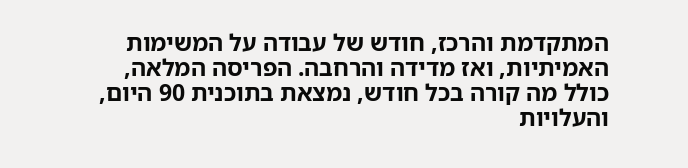המתקדמת והרכז, חודש של עבודה על המשימות האמיתיות, ואז מדידה והרחבה. הפריסה המלאה, כולל מה קורה בכל חודש, נמצאת בתוכנית 90 היום, והעלויות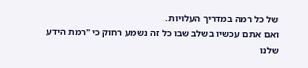של כל רמה במדריך העלויות.
ואם אתם עכשיו בשלב שבו כל זה נשמע רחוק כי "רמת הידע שלנו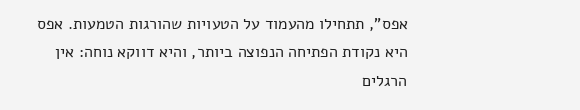אפס", תתחילו מהעמוד על הטעויות שהורגות הטמעות. אפס היא נקודת הפתיחה הנפוצה ביותר, והיא דווקא נוחה: אין הרגלים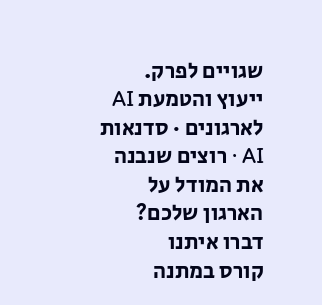שגויים לפרק.
ייעוץ והטמעת AI לארגונים · סדנאות AI · רוצים שנבנה את המודל על הארגון שלכם? דברו איתנו
קורס במתנה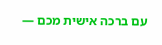עם ברכה אישית מכם —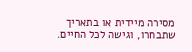מסירה מיידית או בתאריך שתבחרו, וגישה לכל החיים.